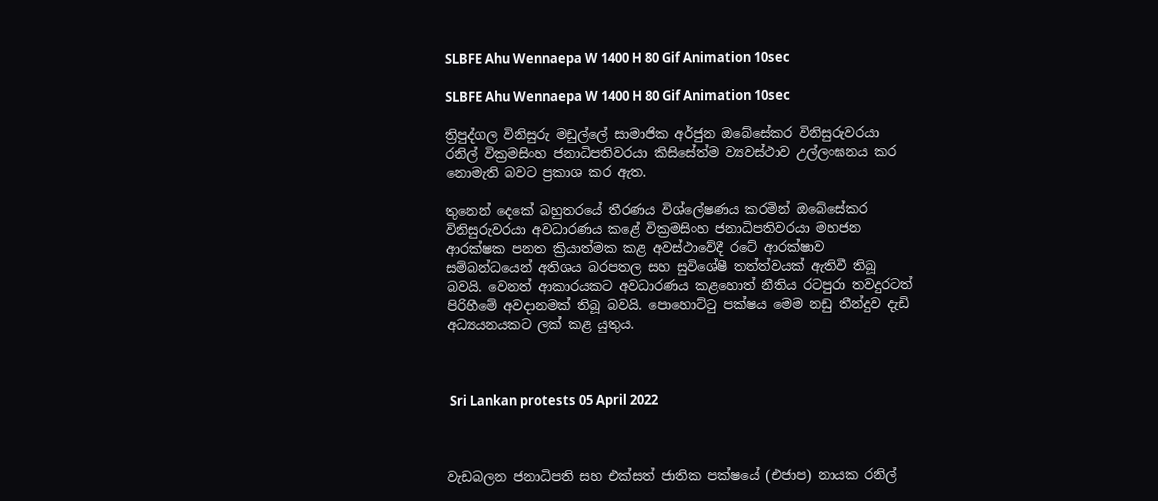SLBFE Ahu Wennaepa W 1400 H 80 Gif Animation 10sec

SLBFE Ahu Wennaepa W 1400 H 80 Gif Animation 10sec

ත්‍රිපුද්ගල විනිසුරු මඩුල්ලේ සාමාජික අර්ජුන ඔබේසේකර විනිසුරුවරයා රනිල් වික්‍රමසිංහ ජනාධිපතිවරයා කිසිසේත්ම ව්‍යවස්ථාව උල්ලංඝනය කර නොමැති බවට ප්‍රකාශ කර ඇත.

තුනෙන් දෙකේ බහුතරයේ තීරණය විශ්ලේෂණය කරමින් ඔබේසේකර විනිසුරුවරයා අවධාරණය කළේ වික්‍රමසිංහ ජනාධිපතිවරයා මහජන ආරක්ෂක පනත ක්‍රියාත්මක කළ අවස්ථාවේදී රටේ ආරක්ෂාව සම්බන්ධයෙන් අතිශය බරපතල සහ සුවිශේෂී තත්ත්වයක් ඇතිවී තිබූ බවයි. වෙනත් ආකාරයකට අවධාරණය කළහොත් නීතිය රටපුරා තවදුරටත් පිරිහීමේ අවදානමක් තිබූ බවයි. පොහොට්ටු පක්ෂය මෙම නඩු තීන්දුව දැඩි අධ්‍යයනයකට ලක් කළ යුතුය.



 Sri Lankan protests 05 April 2022



වැඩබලන ජනාධිපති සහ එක්සත් ජාතික පක්ෂයේ (එජාප) නායක රනිල්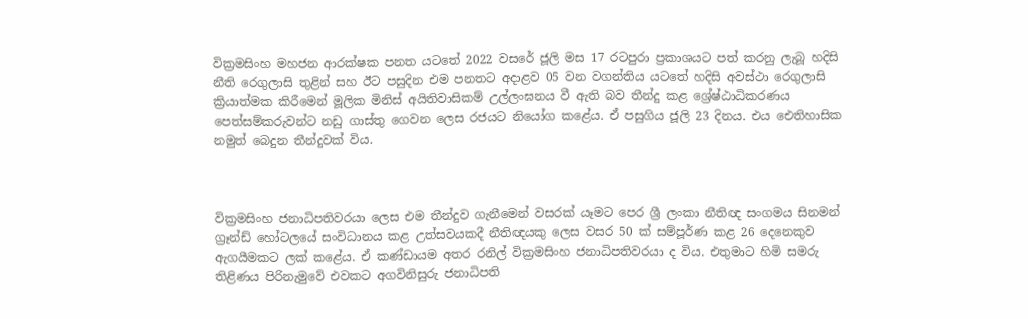වික්‍රමසිංහ මහජන ආරක්ෂක පනත යටතේ 2022 වසරේ ජූලි මස 17 රටපුරා ප්‍රකාශයට පත් කරනු ලැබූ හදිසි නීති රෙගුලාසි තුළින් සහ ඊට පසුදින එම පනතට අදාළව 05 වන වගන්තිය යටතේ හදිසි අවස්ථා රෙගුලාසි ක්‍රියාත්මක කිරීමෙන් මූලික මිනිස් අයිතිවාසිකම් උල්ලංඝනය වී ඇති බව තීන්දු කළ ශ්‍රේෂ්ඨාධිකරණය පෙත්සම්කරුවන්ට නඩු ගාස්තු ගෙවන ලෙස රජයට නියෝග කළේය. ඒ පසුගිය ජූලි 23 දිනය. එය ඓතිහාසික නමුත් බෙදුන තීන්දුවක් විය.



වික්‍රමසිංහ ජනාධිපතිවරයා ලෙස එම තීන්දුව ගැනීමෙන් වසරක් යෑමට පෙර ශ්‍රී ලංකා නීතිඥ සංගමය සිනමන් ග්‍රෑන්ඩ් හෝටලයේ සංවිධානය කළ උත්සවයකදී නීතිඥයකු ලෙස වසර 50 ක් සම්පූර්ණ කළ 26 දෙනෙකුව ඇගයීමකට ලක් කළේය. ඒ කණ්ඩායම අතර රනිල් වික්‍රමසිංහ ජනාධිපතිවරයා ද විය. එතුමාට හිමි සමරු තිළිණය පිරිනැමුවේ එවකට අගවිනිසුරු ජනාධිපති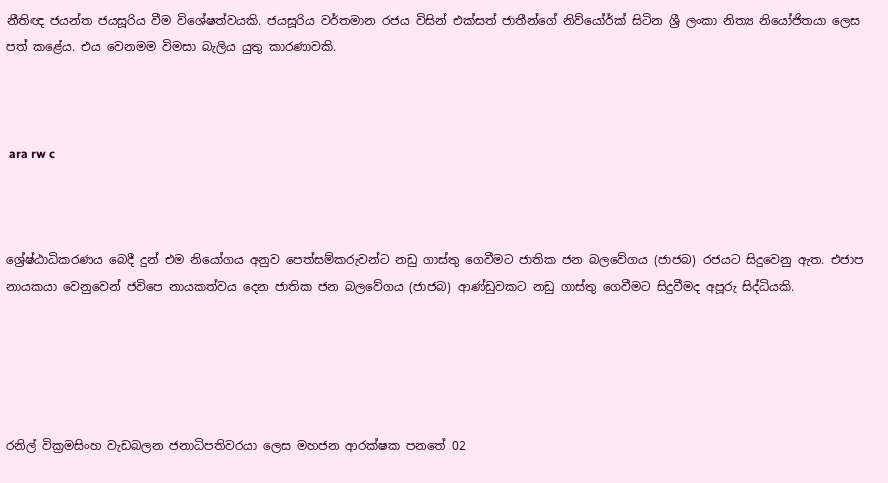නීතිඥ ජයන්ත ජයසූරිය වීම විශේෂත්වයකි. ජයසූරිය වර්තමාන රජය විසින් එක්සත් ජාතීන්ගේ නිව්යෝර්ක් සිටින ශ්‍රී ලංකා නිත්‍ය නියෝජිතයා ලෙස පත් කළේය. එය වෙනමම විමසා බැලිය යුතු කාරණාවකි.



 ara rw c



ශ්‍රේෂ්ඨාධිකරණය බෙදී දුන් එම නියෝගය අනුව පෙත්සම්කරුවන්ට නඩු ගාස්තු ගෙවීමට ජාතික ජන බලවේගය (ජාජබ) රජයට සිදුවෙනු ඇත. එජාප නායකයා වෙනුවෙන් ජවිපෙ නායකත්වය දෙන ජාතික ජන බලවේගය (ජාජබ) ආණ්ඩුවකට නඩු ගාස්තු ගෙවීමට සිදුවීමද අපූරු සිද්ධියකි.





රනිල් වික්‍රමසිංහ වැඩබලන ජනාධිපතිවරයා ලෙස මහජන ආරක්ෂක පනතේ 02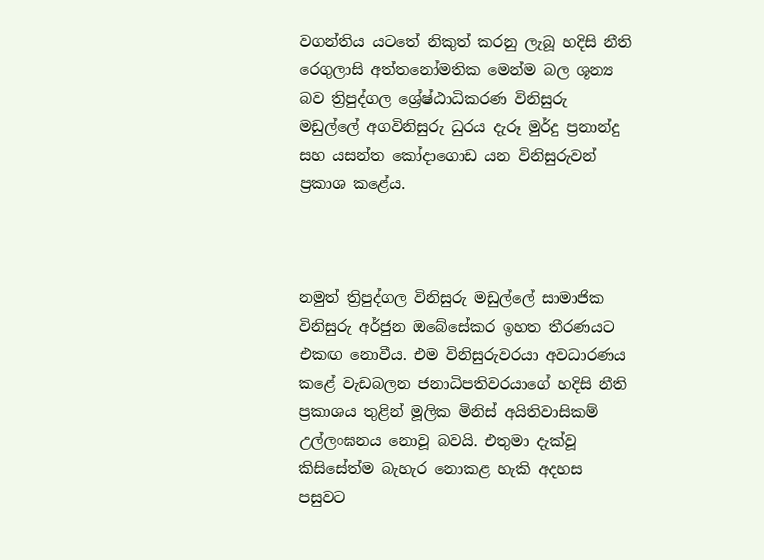වගන්තිය යටතේ නිකුත් කරනු ලැබූ හදිසි නීති රෙගුලාසි අත්තනෝමතික මෙන්ම බල ශූන්‍ය බව ත්‍රිපුද්ගල ශ්‍රේෂ්ඨාධිකරණ විනිසුරු මඩුල්ලේ අගවිනිසුරු ධුරය දැරූ මුර්දු ප්‍රනාන්දු සහ යසන්ත කෝදාගොඩ යන විනිසුරුවන් ප්‍රකාශ කළේය.



නමුත් ත්‍රිපුද්ගල විනිසුරු මඩුල්ලේ සාමාජික විනිසුරු අර්ජුන ඔබේසේකර ඉහත තීරණයට එකඟ නොවීය. එම විනිසුරුවරයා අවධාරණය කළේ වැඩබලන ජනාධිපතිවරයාගේ හදිසි නීති ප්‍රකාශය තුළින් මූලික මිනිස් අයිතිවාසිකම් උල්ලංඝනය නොවූ බවයි. එතුමා දැක්වූ කිසිසේත්ම බැහැර නොකළ හැකි අදහස පසුවට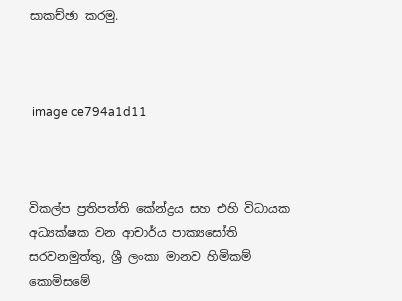සාකච්ඡා කරමු.



 image ce794a1d11



විකල්ප ප්‍රතිපත්ති කේන්ද්‍රය සහ එහි විධායක අධ්‍යක්ෂක වන ආචාර්ය පාක්‍යසෝති සරවනමුත්තු, ශ්‍රී ලංකා මානව හිමිකම් කොමිසමේ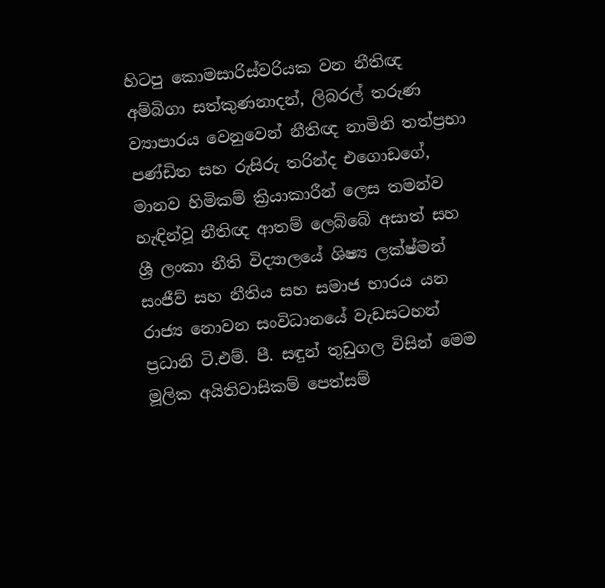හිටපු කොමසාරිස්වරියක වන නීතිඥ අම්බිගා සත්කුණනාදන්, ලිබරල් තරුණ ව්‍යාපාරය වෙනුවෙන් නීතිඥ නාමිනි තත්ප්‍රභා පණ්ඩිත සහ රුසිරු තරින්ද එගොඩගේ, මානව හිමිකම් ක්‍රියාකාරීන් ලෙස තමන්ව හැඳින්වූ නීතිඥ ආතම් ලෙබ්බේ අසාත් සහ ශ්‍රී ලංකා නීති විද්‍යාලයේ ශිෂ්‍ය ලක්ෂ්මන් සංජීව් සහ නීතිය සහ සමාජ භාරය යන රාජ්‍ය නොවන සංවිධානයේ වැඩසටහන් ප්‍රධානි ටි.එම්. පී. සඳුන් තුඩුගල විසින් මෙම මූලික අයිතිවාසිකම් පෙත්සම්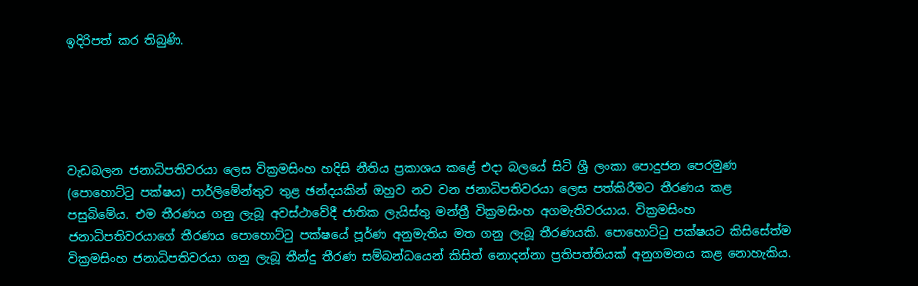ඉදිරිපත් කර තිබුණි.





වැඩබලන ජනාධිපතිවරයා ලෙස වික්‍රමසිංහ හදිසි නීතිය ප්‍රකාශය කළේ එදා බලයේ සිටි ශ්‍රී ලංකා පොදුජන පෙරමුණ (පොහොට්ටු පක්ෂය) පාර්ලිමේන්තුව තුළ ඡන්දයකින් ඔහුව නව වන ජනාධිපතිවරයා ලෙස පත්කිරීමට තීරණය කළ පසුබිමේය. එම තීරණය ගනු ලැබූ අවස්ථාවේදී ජාතික ලැයිස්තු මන්ත්‍රී වික්‍රමසිංහ අගමැතිවරයාය. වික්‍රමසිංහ ජනාධිපතිවරයාගේ තීරණය පොහොට්ටු පක්ෂයේ පූර්ණ අනුමැතිය මත ගනු ලැබූ තීරණයකි. පොහොට්ටු පක්ෂයට කිසිසේත්ම වික්‍රමසිංහ ජනාධිපතිවරයා ගනු ලැබූ තීන්දු තීරණ සම්බන්ධයෙන් කිසිත් නොදන්නා ප්‍රතිපත්තියක් අනුගමනය කළ නොහැකිය.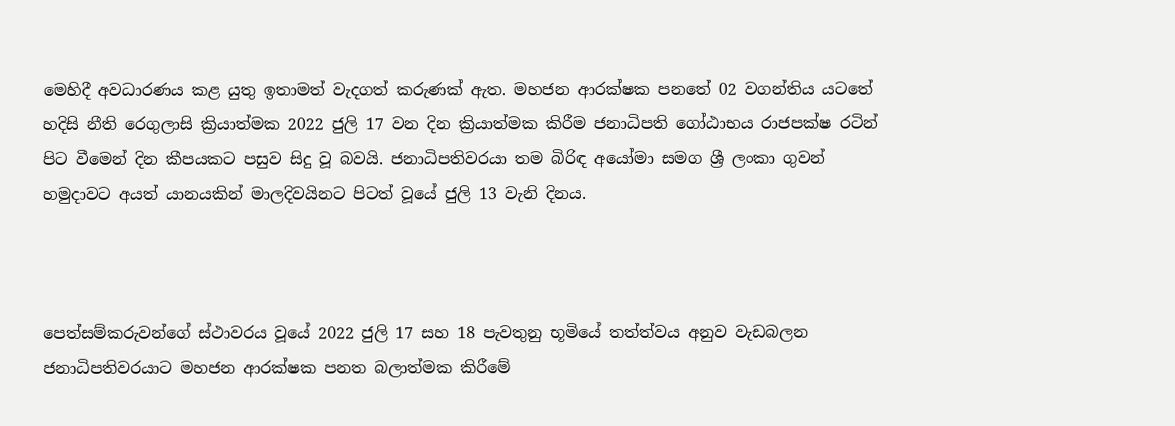මෙහිදී අවධාරණය කළ යුතු ඉතාමත් වැදගත් කරුණක් ඇත. මහජන ආරක්ෂක පනතේ 02 වගන්තිය යටතේ හදිසි නීති රෙගුලාසි ක්‍රියාත්මක 2022 ජුලි 17 වන දින ක්‍රියාත්මක කිරීම ජනාධිපති ගෝඨාභය රාජපක්ෂ රටින් පිට වීමෙන් දින කීපයකට පසුව සිදු වූ බවයි. ජනාධිපතිවරයා තම බිරිඳ අයෝමා සමග ශ්‍රී ලංකා ගුවන් හමුදාවට අයත් යානයකින් මාලදිවයිනට පිටත් වූයේ ජුලි 13 වැනි දිනය.



පෙත්සම්කරුවන්ගේ ස්ථාවරය වූයේ 2022 ජුලි 17 සහ 18 පැවතුනු භූමියේ තත්ත්වය අනුව වැඩබලන ජනාධිපතිවරයාට මහජන ආරක්ෂක පනත බලාත්මක කිරීමේ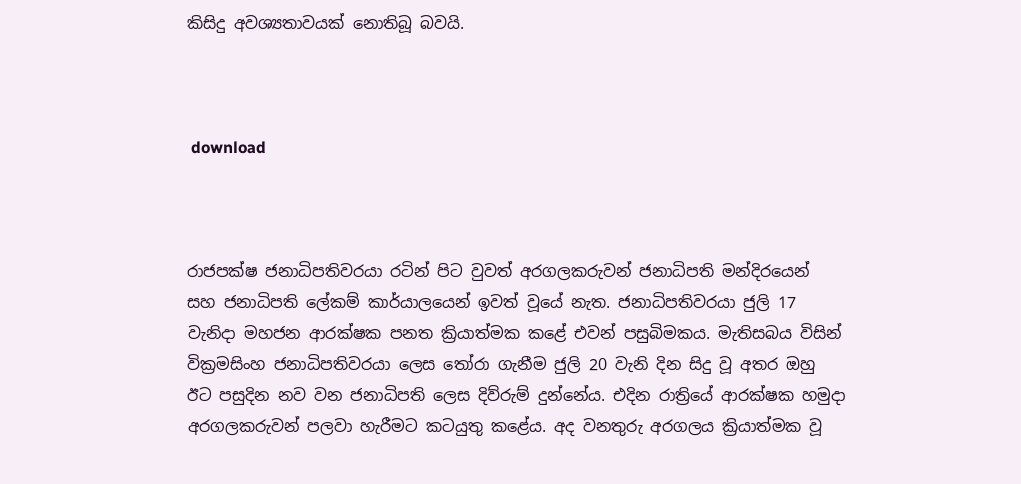කිසිදු අවශ්‍යතාවයක් නොතිබූ බවයි.



 download



රාජපක්ෂ ජනාධිපතිවරයා රටින් පිට වුවත් අරගලකරුවන් ජනාධිපති මන්දිරයෙන් සහ ජනාධිපති ලේකම් කාර්යාලයෙන් ඉවත් වූයේ නැත. ජනාධිපතිවරයා ජුලි 17 වැනිදා මහජන ආරක්ෂක පනත ක්‍රියාත්මක කළේ එවන් පසුබිමකය. මැතිසබය විසින් වික්‍රමසිංහ ජනාධිපතිවරයා ලෙස තෝරා ගැනීම ජුලි 20 වැනි දින සිදු වූ අතර ඔහු ඊට පසුදින නව වන ජනාධිපති ලෙස දිව්රුම් දුන්නේය. එදින රාත්‍රියේ ආරක්ෂක හමුදා අරගලකරුවන් පලවා හැරීමට කටයුතු කළේය. අද වනතුරු අරගලය ක්‍රියාත්මක වූ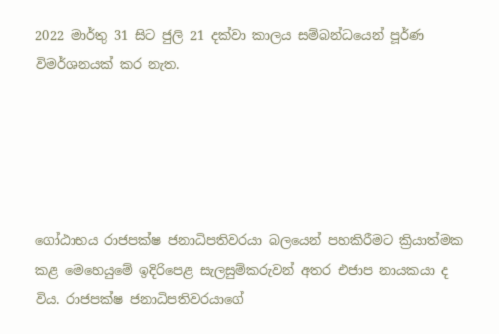2022 මාර්තු 31 සිට ජුලි 21 දක්වා කාලය සම්බන්ධයෙන් පූර්ණ විමර්ශනයක් කර නැත.





ගෝඨාභය රාජපක්ෂ ජනාධිපතිවරයා බලයෙන් පහකිරීමට ක්‍රියාත්මක කළ මෙහෙයුමේ ඉදිරිපෙළ සැලසුම්කරුවන් අතර එජාප නායකයා ද විය. රාජපක්ෂ ජනාධිපතිවරයාගේ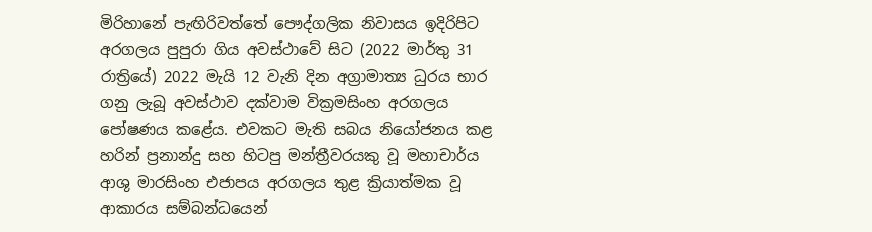මිරිහානේ පැඟිරිවත්තේ පෞද්ගලික නිවාසය ඉදිරිපිට අරගලය පුපුරා ගිය අවස්ථාවේ සිට (2022 මාර්තු 31 රාත්‍රියේ) 2022 මැයි 12 වැනි දින අග්‍රාමාත්‍ය ධුරය භාර ගනු ලැබූ අවස්ථාව දක්වාම වික්‍රමසිංහ අරගලය පෝෂණය කළේය. එවකට මැති සබය නියෝජනය කළ හරින් ප්‍රනාන්දු සහ හිටපු මන්ත්‍රීවරයකු වූ මහාචාර්ය ආශු මාරසිංහ එජාපය අරගලය තුළ ක්‍රියාත්මක වූ ආකාරය සම්බන්ධයෙන්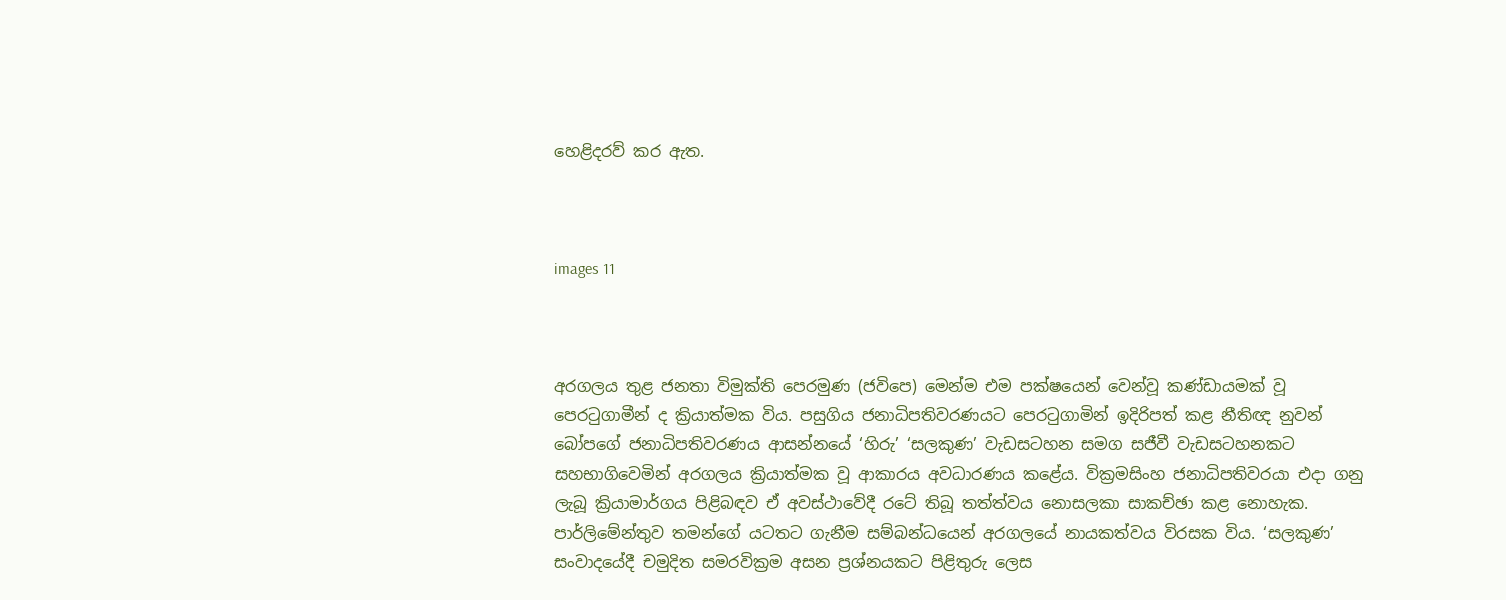හෙළිදරව් කර ඇත.



images 11



අරගලය තුළ ජනතා විමුක්ති පෙරමුණ (ජවිපෙ) මෙන්ම එම පක්ෂයෙන් වෙන්වූ කණ්ඩායමක් වූ පෙරටුගාමීන් ද ක්‍රියාත්මක විය. පසුගිය ජනාධිපතිවරණයට පෙරටුගාමින් ඉදිරිපත් කළ නීතිඥ නුවන් බෝපගේ ජනාධිපතිවරණය ආසන්නයේ ‘හිරු’ ‘සලකුණ’ වැඩසටහන සමග සජීවී වැඩසටහනකට සහභාගිවෙමින් අරගලය ක්‍රියාත්මක වූ ආකාරය අවධාරණය කළේය. වික්‍රමසිංහ ජනාධිපතිවරයා එදා ගනු ලැබූ ක්‍රියාමාර්ගය පිළිබඳව ඒ අවස්ථාවේදී රටේ තිබූ තත්ත්වය නොසලකා සාකච්ඡා කළ නොහැක. පාර්ලිමේන්තුව තමන්ගේ යටතට ගැනීම සම්බන්ධයෙන් අරගලයේ නායකත්වය විරසක විය. ‘සලකුණ’ සංවාදයේදී චමුදිත සමරවික්‍රම අසන ප්‍රශ්නයකට පිළිතුරු ලෙස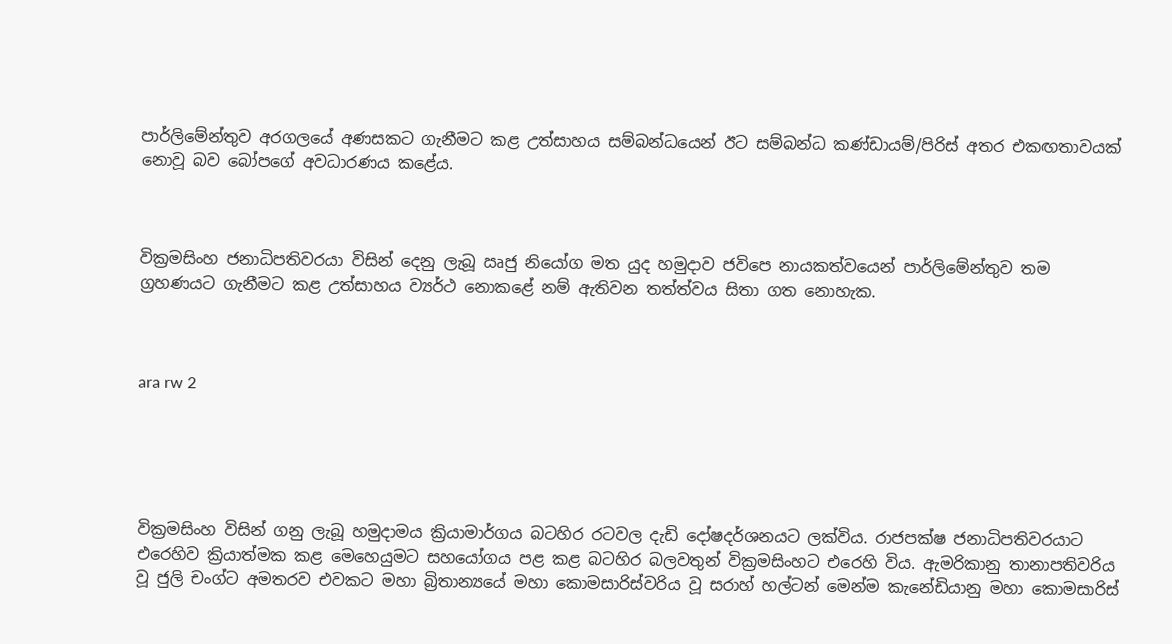පාර්ලිමේන්තුව අරගලයේ අණසකට ගැනීමට කළ උත්සාහය සම්බන්ධයෙන් ඊට සම්බන්ධ කණ්ඩායම්/පිරිස් අතර එකඟතාවයක් නොවූ බව බෝපගේ අවධාරණය කළේය.



වික්‍රමසිංහ ජනාධිපතිවරයා විසින් දෙනු ලැබූ ඍජු නියෝග මත යුද හමුදාව ජවිපෙ නායකත්වයෙන් පාර්ලිමේන්තුව තම ග්‍රහණයට ගැනීමට කළ උත්සාහය ව්‍යර්ථ නොකළේ නම් ඇතිවන තත්ත්වය සිතා ගත නොහැක.



ara rw 2





වික්‍රමසිංහ විසින් ගනු ලැබූ හමුදාමය ක්‍රියාමාර්ගය බටහිර රටවල දැඩි දෝෂදර්ශනයට ලක්විය. රාජපක්ෂ ජනාධිපතිවරයාට එරෙහිව ක්‍රියාත්මක කළ මෙහෙයුමට සහයෝගය පළ කළ බටහිර බලවතුන් වික්‍රමසිංහට එරෙහි විය. ඇමරිකානු තානාපතිවරිය වූ ජුලි චංග්ට අමතරව එවකට මහා බ්‍රිතාන්‍යයේ මහා කොමසාරිස්වරිය වූ සරාහ් හල්ටන් මෙන්ම කැනේඩියානු මහා කොමසාරිස්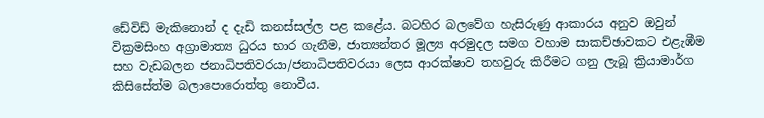ඩේවිඩ් මැකිනොන් ද දැඩි කනස්සල්ල පළ කළේය. බටහිර බලවේග හැසිරුණු ආකාරය අනුව ඔවුන් වික්‍රමසිංහ අග්‍රාමාත්‍ය ධුරය භාර ගැනීම, ජාත්‍යන්තර මූල්‍ය අරමුදල සමග වහාම සාකච්ඡාවකට එළැඹීම සහ වැඩබලන ජනාධිපතිවරයා/ජනාධිපතිවරයා ලෙස ආරක්ෂාව තහවුරු කිරීමට ගනු ලැබූ ක්‍රියාමාර්ග කිසිසේත්ම බලාපොරොත්තු නොවීය.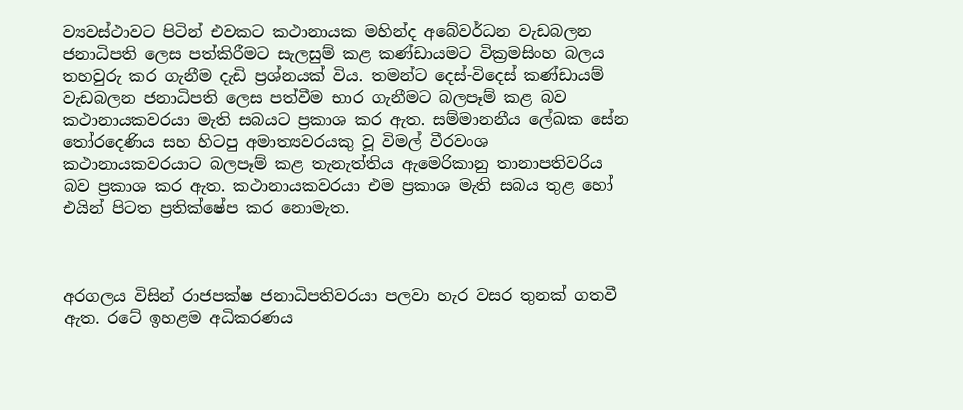ව්‍යවස්ථාවට පිටින් එවකට කථානායක මහින්ද අබේවර්ධන වැඩබලන ජනාධිපති ලෙස පත්කිරීමට සැලසුම් කළ කණ්ඩායමට වික්‍රමසිංහ බලය තහවුරු කර ගැනීම දැඩි ප්‍රශ්නයක් විය. තමන්ට දෙස්-විදෙස් කණ්ඩායම් වැඩබලන ජනාධිපති ලෙස පත්වීම භාර ගැනීමට බලපෑම් කළ බව කථානායකවරයා මැති සබයට ප්‍රකාශ කර ඇත. සම්මානනීය ලේඛක සේන තෝරදෙණිය සහ හිටපු අමාත්‍යවරයකු වූ විමල් වීරවංශ කථානායකවරයාට බලපෑම් කළ තැනැත්තිය ඇමෙරිකානු තානාපතිවරිය බව ප්‍රකාශ කර ඇත. කථානායකවරයා එම ප්‍රකාශ මැති සබය තුළ හෝ එයින් පිටත ප්‍රතික්ෂේප කර නොමැත.



අරගලය විසින් රාජපක්ෂ ජනාධිපතිවරයා පලවා හැර වසර තුනක් ගතවී ඇත. රටේ ඉහළම අධිකරණය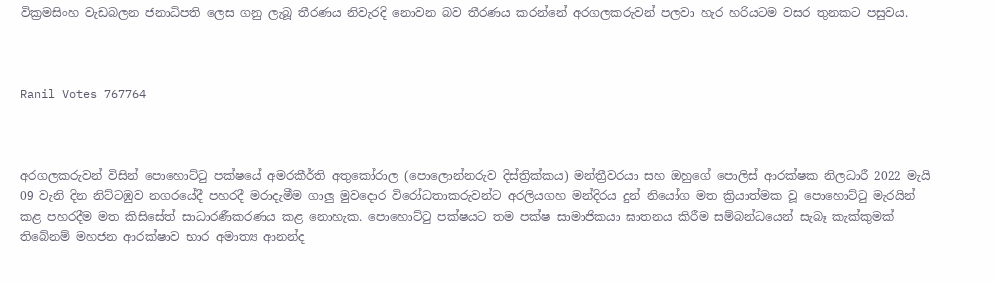වික්‍රමසිංහ වැඩබලන ජනාධිපති ලෙස ගනු ලැබූ තීරණය නිවැරදි නොවන බව තීරණය කරන්නේ අරගලකරුවන් පලවා හැර හරියටම වසර තුනකට පසුවය.



Ranil Votes 767764



අරගලකරුවන් විසින් පොහොට්ටු පක්ෂයේ අමරකීර්ති අතුකෝරාල (පොලොන්නරුව දිස්ත්‍රික්කය) මන්ත්‍රීවරයා සහ ඔහුගේ පොලිස් ආරක්ෂක නිලධාරී 2022 මැයි 09 වැනි දින නිට්ටඹුව නගරයේදී පහරදී මරාදැමීම ගාලු මුවදොර විරෝධතාකරුවන්ට අරලියගහ මන්දිරය දුන් නියෝග මත ක්‍රියාත්මක වූ පොහොට්ටු මැරයින් කළ පහරදීම මත කිසිසේත් සාධාරණීකරණය කළ නොහැක. පොහොට්ටු පක්ෂයට තම පක්ෂ සාමාජිකයා ඝාතනය කිරීම සම්බන්ධයෙන් සැබෑ කැක්කුමක් තිබේනම් මහජන ආරක්ෂාව භාර අමාත්‍ය ආනන්ද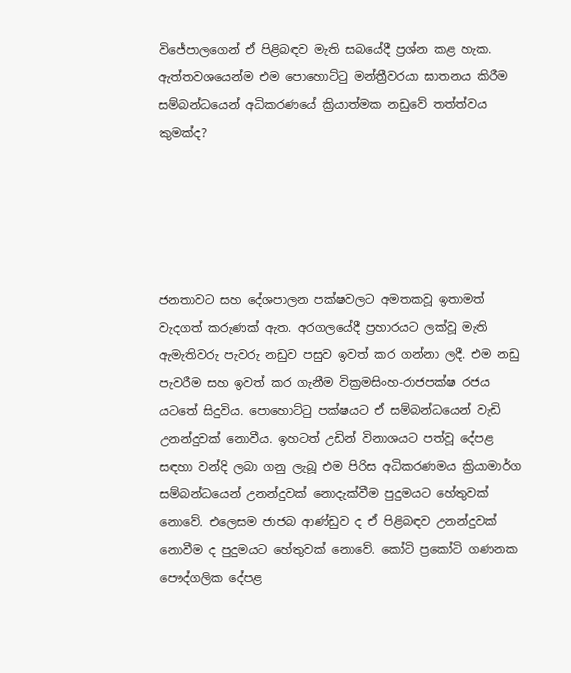විජේපාලගෙන් ඒ පිළිබඳව මැති සබයේදී ප්‍රශ්න කළ හැක. ඇත්තවශයෙන්ම එම පොහොට්ටු මන්ත්‍රීවරයා ඝාතනය කිරීම සම්බන්ධයෙන් අධිකරණයේ ක්‍රියාත්මක නඩුවේ තත්ත්වය කුමක්ද?





ජනතාවට සහ දේශපාලන පක්ෂවලට අමතකවූ ඉතාමත් වැදගත් කරුණක් ඇත. අරගලයේදී ප්‍රහාරයට ලක්වූ මැති ඇමැතිවරු පැවරු නඩුව පසුව ඉවත් කර ගන්නා ලදී. එම නඩු පැවරීම සහ ඉවත් කර ගැනීම වික්‍රමසිංහ-රාජපක්ෂ රජය යටතේ සිදුවිය. පොහොට්ටු පක්ෂයට ඒ සම්බන්ධයෙන් වැඩි උනන්දුවක් නොවීය. ඉහටත් උඩින් විනාශයට පත්වූ දේපළ සඳහා වන්දි ලබා ගනු ලැබූ එම පිරිස අධිකරණමය ක්‍රියාමාර්ග සම්බන්ධයෙන් උනන්දුවක් නොදැක්වීම පුදුමයට හේතුවක් නොවේ. එලෙසම ජාජබ ආණ්ඩුව ද ඒ පිළිබඳව උනන්දුවක් නොවීම ද පුදුමයට හේතුවක් නොවේ. කෝටි ප්‍රකෝටි ගණනක පෞද්ගලික දේපළ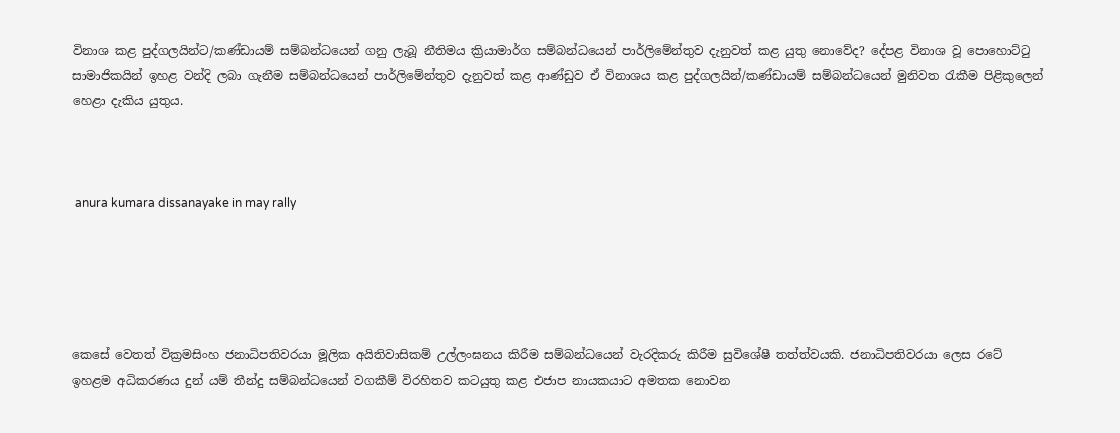විනාශ කළ පුද්ගලයින්ට/කණ්ඩායම් සම්බන්ධයෙන් ගනු ලැබූ නීතිමය ක්‍රියාමාර්ග සම්බන්ධයෙන් පාර්ලිමේන්තුව දැනුවත් කළ යුතු නොවේද? දේපළ විනාශ වූ පොහොට්ටු සාමාජිකයින් ඉහළ වන්දි ලබා ගැනීම සම්බන්ධයෙන් පාර්ලිමේන්තුව දැනුවත් කළ ආණ්ඩුව ඒ විනාශය කළ පුද්ගලයින්/කණ්ඩායම් සම්බන්ධයෙන් මුනිවත රැකීම පිළිකුලෙන් හෙළා දැකිය යුතුය.



 anura kumara dissanayake in may rally





කෙසේ වෙතත් වික්‍රමසිංහ ජනාධිපතිවරයා මූලික අයිතිවාසිකම් උල්ලංඝනය කිරීම සම්බන්ධයෙන් වැරදිකරු කිරීම සුවිශේෂී තත්ත්වයකි. ජනාධිපතිවරයා ලෙස රටේ ඉහළම අධිකරණය දුන් යම් තීන්දු සම්බන්ධයෙන් වගකීම් විරහිතව කටයුතු කළ එජාප නායකයාට අමතක නොවන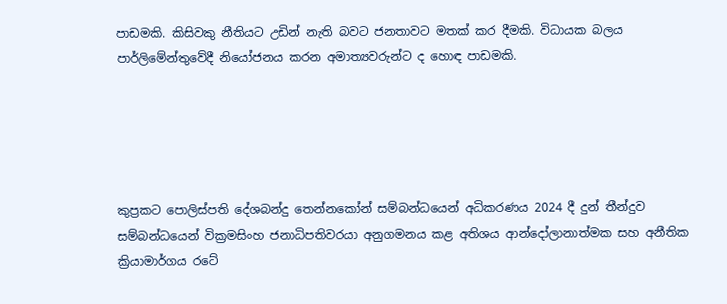පාඩමකි. කිසිවකු නීතියට උඩින් නැති බවට ජනතාවට මතක් කර දීමකි. විධායක බලය පාර්ලිමේන්තුවේදී නියෝජනය කරන අමාත්‍යවරුන්ට ද හොඳ පාඩමකි.





කුප්‍රකට පොලිස්පති දේශබන්දු තෙන්නකෝන් සම්බන්ධයෙන් අධිකරණය 2024 දී දුන් තීන්දුව සම්බන්ධයෙන් වික්‍රමසිංහ ජනාධිපතිවරයා අනුගමනය කළ අතිශය ආන්දෝලානාත්මක සහ අනීතික ක්‍රියාමාර්ගය රටේ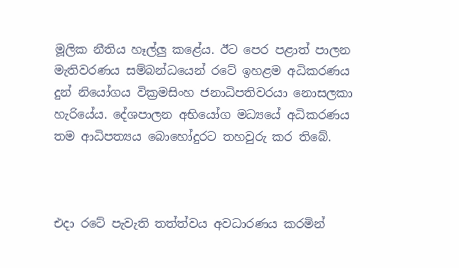මූලික නීතිය හෑල්ලු කළේය. ඊට පෙර පළාත් පාලන මැතිවරණය සම්බන්ධයෙන් රටේ ඉහළම අධිකරණය දුන් නියෝගය වික්‍රමසිංහ ජනාධිපතිවරයා නොසලකා හැරියේය. දේශපාලන අභියෝග මධ්‍යයේ අධිකරණය තම ආධිපත්‍යය බොහෝදුරට තහවුරු කර තිබේ.



එදා රටේ පැවැති තත්ත්වය අවධාරණය කරමින්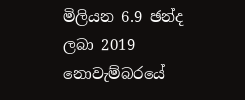මිලියන 6.9 ඡන්ද ලබා 2019 නොවැම්බරයේ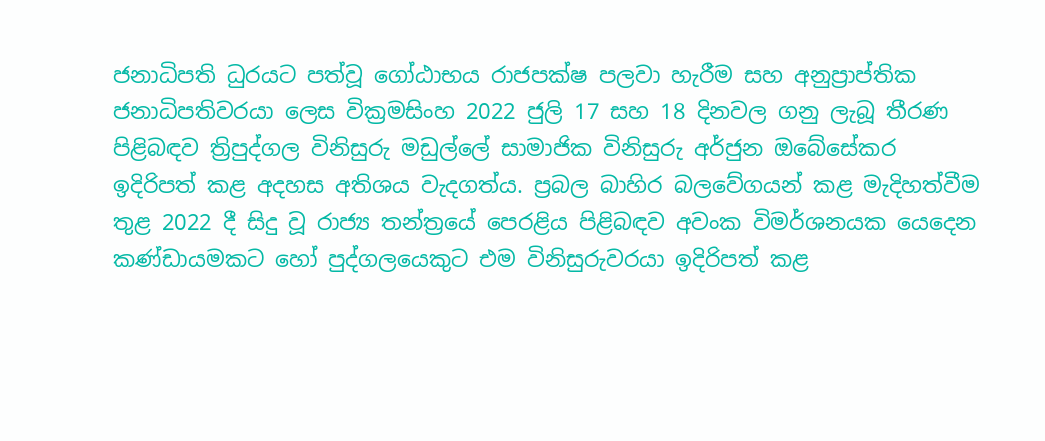ජනාධිපති ධුරයට පත්වූ ගෝඨාභය රාජපක්ෂ පලවා හැරීම සහ අනුප්‍රාප්තික ජනාධිපතිවරයා ලෙස වික්‍රමසිංහ 2022 ජුලි 17 සහ 18 දිනවල ගනු ලැබූ තීරණ පිළිබඳව ත්‍රිපුද්ගල විනිසුරු මඩුල්ලේ සාමාජික විනිසුරු අර්ජුන ඔබේසේකර ඉදිරිපත් කළ අදහස අතිශය වැදගත්ය. ප්‍රබල බාහිර බලවේගයන් කළ මැදිහත්වීම තුළ 2022 දී සිදු වූ රාජ්‍ය තන්ත්‍රයේ පෙරළිය පිළිබඳව අවංක විමර්ශනයක යෙදෙන කණ්ඩායමකට හෝ පුද්ගලයෙකුට එම විනිසුරුවරයා ඉදිරිපත් කළ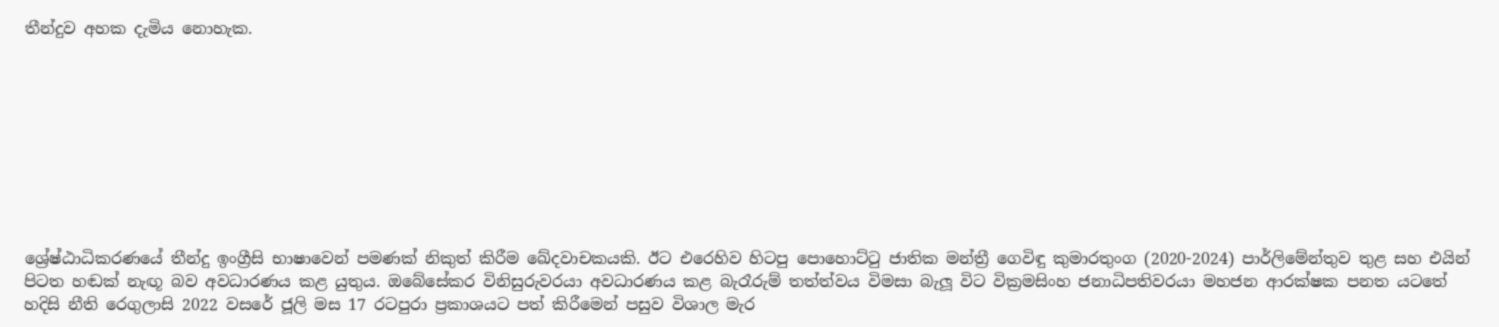තීන්දුව අහක දැමිය නොහැක.









ශ්‍රේෂ්ඨාධිකරණයේ තීන්දු ඉංග්‍රීසි භාෂාවෙන් පමණක් නිකුත් කිරීම ඛේදවාචකයකි. ඊට එරෙහිව හිටපු පොහොට්ටු ජාතික මන්ත්‍රී ගෙවිඳු කුමාරතුංග (2020-2024) පාර්ලිමේන්තුව තුළ සහ එයින් පිටත හඬක් නැඟූ බව අවධාරණය කළ යුතුය. ඔබේසේකර විනිසුරුවරයා අවධාරණය කළ බැරෑරුම් තත්ත්වය විමසා බැලූ විට වික්‍රමසිංහ ජනාධිපතිවරයා මහජන ආරක්ෂක පනත යටතේ හදිසි නීති රෙගුලාසි 2022 වසරේ ජූලි මස 17 රටපුරා ප්‍රකාශයට පත් කිරීමෙන් පසුව විශාල මැර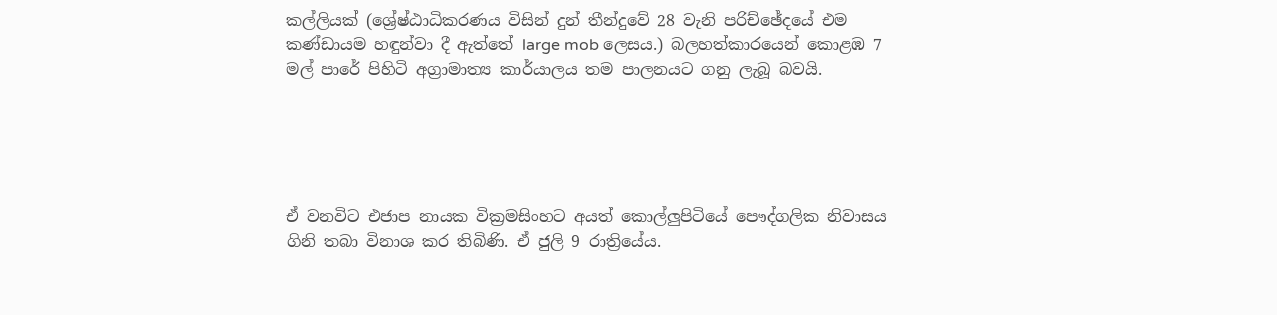කල්ලියක් (ශ්‍රේෂ්ඨාධිකරණය විසින් දුන් තීන්දුවේ 28 වැනි පරිච්ඡේදයේ එම කණ්ඩායම හඳුන්වා දී ඇත්තේ large mob ලෙසය.) බලහත්කාරයෙන් කොළඹ 7 මල් පාරේ පිහිටි අග්‍රාමාත්‍ය කාර්යාලය තම පාලනයට ගනු ලැබූ බවයි.





ඒ වනවිට එජාප නායක වික්‍රමසිංහට අයත් කොල්ලුපිටියේ පෞද්ගලික නිවාසය ගිනි තබා විනාශ කර තිබිණි. ඒ ජුලි 9 රාත්‍රියේය.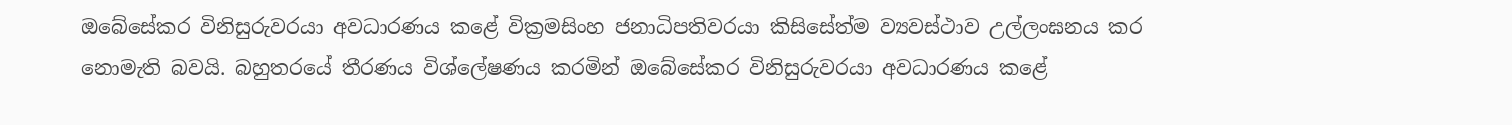ඔබේසේකර විනිසුරුවරයා අවධාරණය කළේ වික්‍රමසිංහ ජනාධිපතිවරයා කිසිසේත්ම ව්‍යවස්ථාව උල්ලංඝනය කර නොමැති බවයි. බහුතරයේ තීරණය විශ්ලේෂණය කරමින් ඔබේසේකර විනිසුරුවරයා අවධාරණය කළේ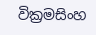වික්‍රමසිංහ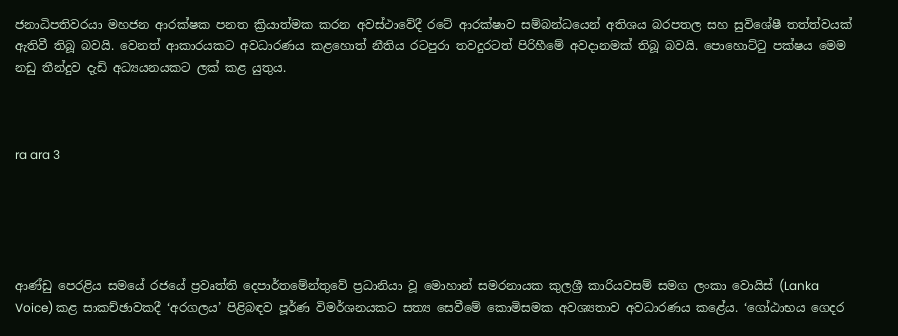ජනාධිපතිවරයා මහජන ආරක්ෂක පනත ක්‍රියාත්මක කරන අවස්ථාවේදී රටේ ආරක්ෂාව සම්බන්ධයෙන් අතිශය බරපතල සහ සුවිශේෂී තත්ත්වයක් ඇතිවී තිබූ බවයි. වෙනත් ආකාරයකට අවධාරණය කළහොත් නීතිය රටපුරා තවදුරටත් පිරිහීමේ අවදානමක් තිබූ බවයි. පොහොට්ටු පක්ෂය මෙම නඩු තීන්දුව දැඩි අධ්‍යයනයකට ලක් කළ යුතුය.



ra ara 3





ආණ්ඩු පෙරළිය සමයේ රජයේ ප්‍රවෘත්ති දෙපාර්තමේන්තුවේ ප්‍රධානියා වූ මොහාන් සමරනායක කුලශ්‍රී කාරියවසම් සමග ලංකා වොයිස් (Lanka Voice) කළ සාකච්ඡාවකදී ‘අරගලය’ පිළිබඳව පූර්ණ විමර්ශනයකට සත්‍ය සෙවීමේ කොමිසමක අවශ්‍යතාව අවධාරණය කළේය. ‘ගෝඨාභය ගෙදර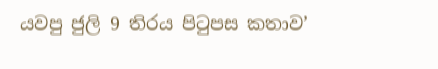යවපු ජුලි 9 තිරය පිටුපස කතාව’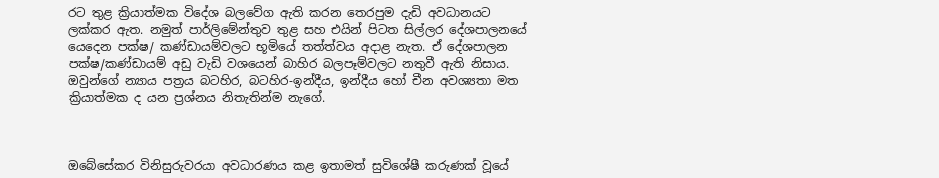රට තුළ ක්‍රියාත්මක විදේශ බලවේග ඇති කරන තෙරපුම දැඩි අවධානයට ලක්කර ඇත. නමුත් පාර්ලිමේන්තුව තුළ සහ එයින් පිටත සිල්ලර දේශපාලනයේ යෙදෙන පක්ෂ/ කණ්ඩායම්වලට භූමියේ තත්ත්වය අදාළ නැත. ඒ දේශපාලන පක්ෂ/කණ්ඩායම් අඩු වැඩි වශයෙන් බාහිර බලපෑම්වලට නතුවී ඇති නිසාය. ඔවුන්ගේ න්‍යාය පත්‍රය බටහිර, බටහිර-ඉන්දීය, ඉන්දීය හෝ චීන අවශ්‍යතා මත ක්‍රියාත්මක ද යන ප්‍රශ්නය නිතැතින්ම නැගේ.



ඔබේසේකර විනිසුරුවරයා අවධාරණය කළ ඉතාමත් සුවිශේෂී කරුණක් වූයේ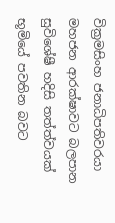වික්‍රමසිංහ ජනාධිපතිවරයා මහජන ආරක්ෂාවට බලපාන සුවිශේෂී හදිසි තත්ත්වයක් භූමියේ පවතින බවට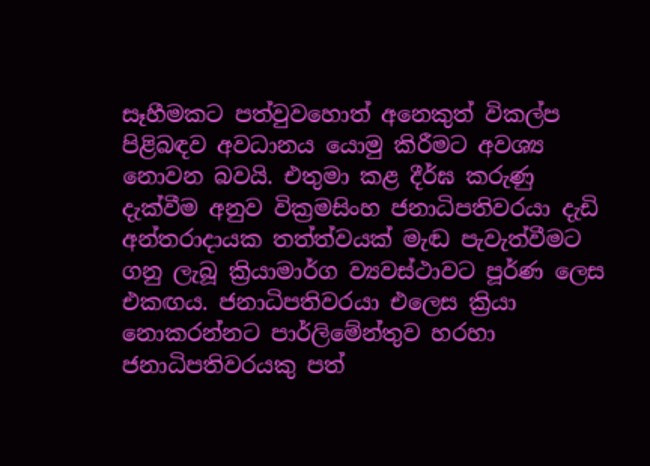සෑහීමකට පත්වුවහොත් අනෙකුත් විකල්ප පිළිබඳව අවධානය යොමු කිරීමට අවශ්‍ය නොවන බවයි. එතුමා කළ දීර්ඝ කරුණු දැක්වීම අනුව වික්‍රමසිංහ ජනාධිපතිවරයා දැඩි අන්තරාදායක තත්ත්වයක් මැඬ පැවැත්වීමට ගනු ලැබූ ක්‍රියාමාර්ග ව්‍යවස්ථාවට පූර්ණ ලෙස එකඟය. ජනාධිපතිවරයා එලෙස ක්‍රියා නොකරන්නට පාර්ලිමේන්තුව හරහා ජනාධිපතිවරයකු පත්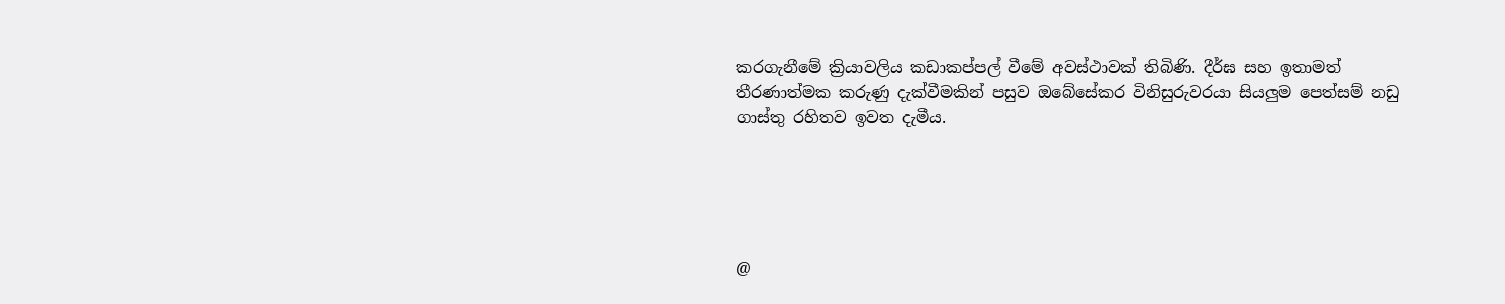කරගැනීමේ ක්‍රියාවලිය කඩාකප්පල් වීමේ අවස්ථාවක් තිබිණි. දීර්ඝ සහ ඉතාමත් තීරණාත්මක කරුණු දැක්වීමකින් පසුව ඔබේසේකර විනිසුරුවරයා සියලුම පෙත්සම් නඩු ගාස්තු රහිතව ඉවත දැමීය.





@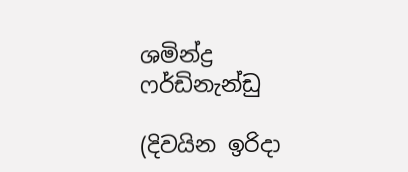ශමින්ද්‍ර ෆර්ඩිනැන්ඩු

(දිවයින ඉරිදා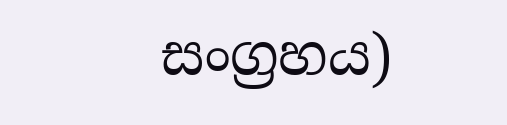සංග්‍රහය)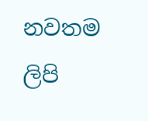නවතම ලිපි